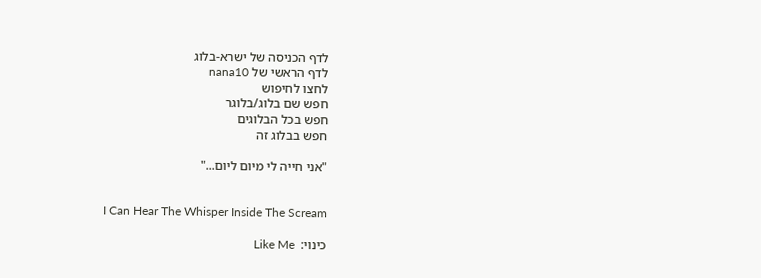לדף הכניסה של ישרא-בלוג
לדף הראשי של nana10
לחצו לחיפוש
חפש שם בלוג/בלוגר
חפש בכל הבלוגים
חפש בבלוג זה

"אני חייה לי מיום ליום..."


I Can Hear The Whisper Inside The Scream

כינוי:  Like Me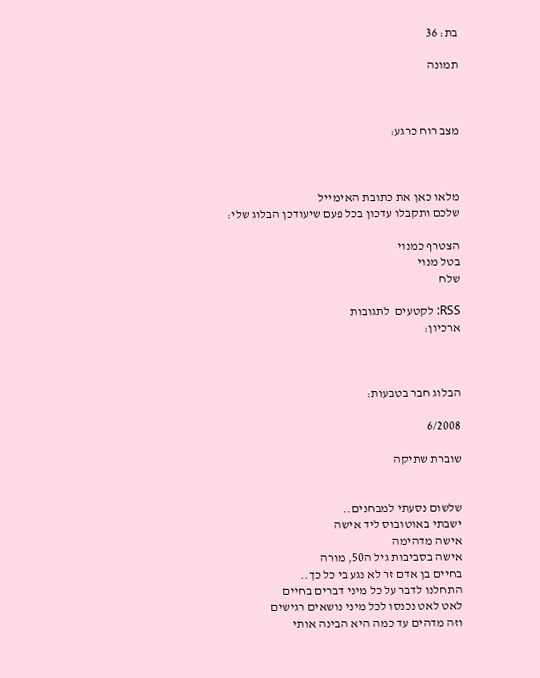בת: 36

תמונה



מצב רוח כרגע:



מלאו כאן את כתובת האימייל
שלכם ותקבלו עדכון בכל פעם שיעודכן הבלוג שלי:

הצטרף כמנוי
בטל מנוי
שלח

RSS: לקטעים  לתגובות
ארכיון:



הבלוג חבר בטבעות:

6/2008

שוברת שתיקה


שלשום נסעתי למבחנים..
ישבתי באוטובוס ליד אישה
אישה מדהימה
אישה בסביבות גיל ה50, מורה
בחיים בן אדם זר לא נגע בי כל כך..
התחלנו לדבר על כל מיני דברים בחיים
לאט לאט נכנסו לכל מיני נושאים רגישים
וזה מדהים עד כמה היא הבינה אותי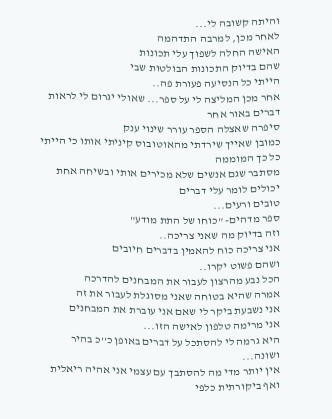והיתה קשובה לי...
לאחר מכן, למרבה התדהמה
האישה החלה לשפוך עלי תכונות
שהם בדיוק התכונות הבולטות שבי
הייתי כל הנסיעה פעורת פה..
אחר מכן המליצה לי על ספר... שאולי יגרום לי לראות דברים באור אחר
סיפרה שאצלה הספר עורר שינוי ענק
כמובן שאייך שירדתי מהאוטובוס קיניתי אותו כי הייתי כל כך המוממה
מסתבר שגם אנשים שלא מכירים אותי ובשיחה אחת יכולים לומר עלי דברים
טובים ורעים...
ספר מדהים- "כוחו של התת מודע"
וזה בדיוק מה שאני צריכה..
אני צריכה כוח להאמין בדברים חיובים
ושהם פשוט יקרו..
הכל נבע מהרצון לעבור את המבחנים להדרכה
אמרה שהיא בטוחה שאני מסוגלת לעבור את זה
אני נשבעת ביקר לי שאם אני עוברת את המבחנים
אני מרימה טלפון לאישה הזו...
היא גרמה לי להסתכל על דברים באופן כ''כ בהיר ושונה...
אין יותר מדי מה להסתבך עם עצמי אני אהיה ריאלית ואף ביקורתית כלפי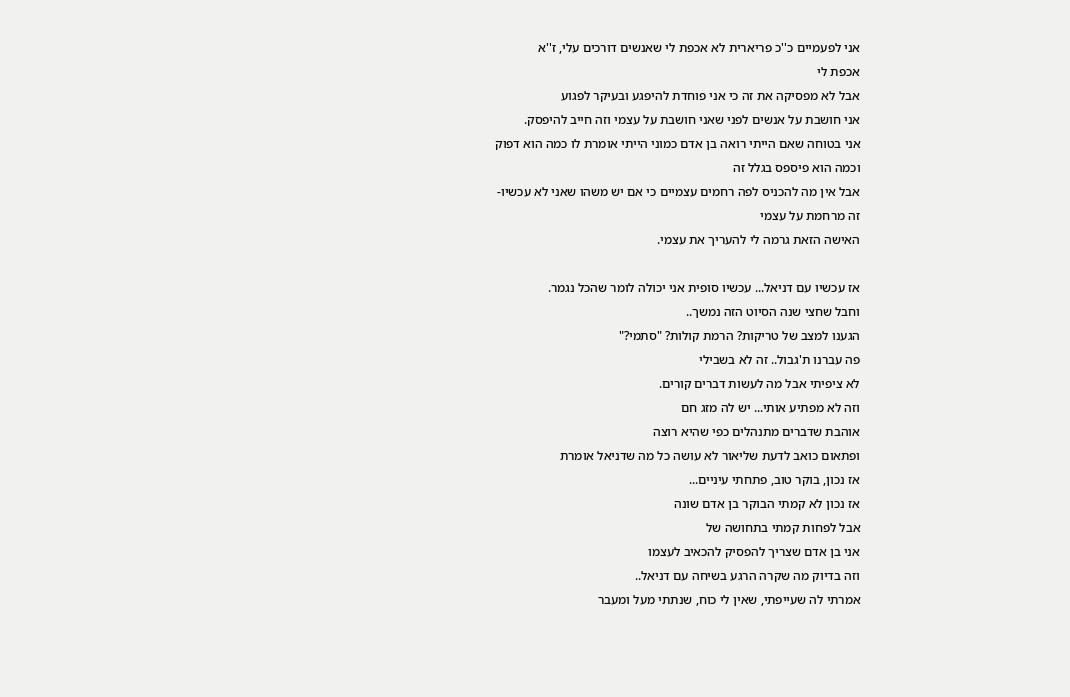אני לפעמיים כ''כ פריארית לא אכפת לי שאנשים דורכים עלי, ז''א
אכפת לי
אבל לא מפסיקה את זה כי אני פוחדת להיפגע ובעיקר לפגוע
אני חושבת על אנשים לפני שאני חושבת על עצמי וזה חייב להיפסק.
אני בטוחה שאם הייתי רואה בן אדם כמוני הייתי אומרת לו כמה הוא דפוק
וכמה הוא פיספס בגלל זה
אבל אין מה להכניס לפה רחמים עצמיים כי אם יש משהו שאני לא עכשיו-
זה מרחמת על עצמי
האישה הזאת גרמה לי להעריך את עצמי.

אז עכשיו עם דניאל... עכשיו סופית אני יכולה לומר שהכל נגמר.
וחבל שחצי שנה הסיוט הזה נמשך..
הגענו למצב של טריקות? הרמת קולות? "סתמי?"
פה עברנו ת'גבול.. זה לא בשבילי
לא ציפיתי אבל מה לעשות דברים קורים.
וזה לא מפתיע אותי... יש לה מזג חם
אוהבת שדברים מתנהלים כפי שהיא רוצה
ופתאום כואב לדעת שליאור לא עושה כל מה שדניאל אומרת
אז נכון, בוקר טוב, פתחתי עיניים...
אז נכון לא קמתי הבוקר בן אדם שונה
אבל לפחות קמתי בתחושה של
אני בן אדם שצריך להפסיק להכאיב לעצמו
וזה בדיוק מה שקרה הרגע בשיחה עם דניאל..
אמרתי לה שעייפתי, שאין לי כוח, שנתתי מעל ומעבר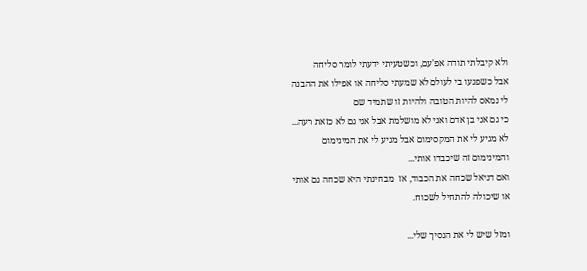ולא קיבלתי תודה אפ'עם, וכשטעיתי ידעתי לומר סליחה
אבל כשפגעו בי לעולם לא שמעתי סליחה או אפילו את ההבנה
לי נמאס להיות הטובה ולהיות זו שתמיד שם
כי גם אני בן אדם ואני לא מושלמת אבל אני גם לא כזאת רעה...
לא מגיע לי את המקסימום אבל מגיע לי את המינימום
והמינימום זה שיכבדו אותי...
ואם דניאל שכחה את הכבוד, אז  מבחינתי היא שכחה גם אותי
או שיכולה להתחיל לשכוח.

ומזל שיש לי את הנסיך שלי...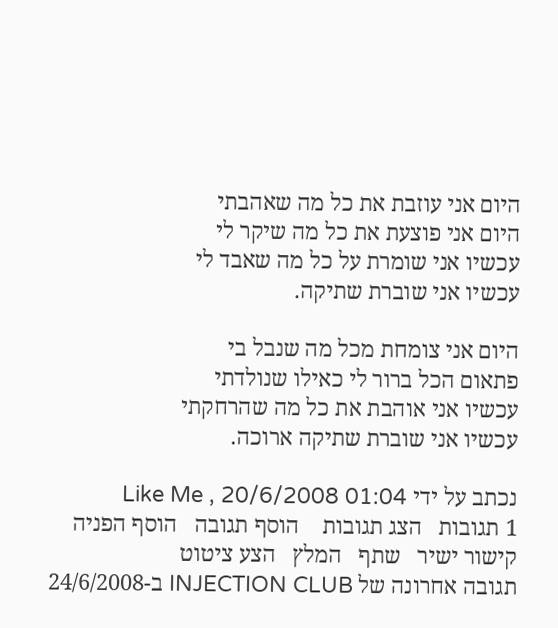היום אני עוזבת את כל מה שאהבתי
היום אני פוצעת את כל מה שיקר לי
עכשיו אני שומרת על כל מה שאבד לי
עכשיו אני שוברת שתיקה.

היום אני צומחת מכל מה שנבל בי
פתאום הכל ברור לי כאילו שנולדתי
עכשיו אני אוהבת את כל מה שהרחקתי
עכשיו אני שוברת שתיקה ארוכה.

נכתב על ידי Like Me , 20/6/2008 01:04
1 תגובות   הצג תגובות    הוסף תגובה   הוסף הפניה   קישור ישיר   שתף   המלץ   הצע ציטוט
תגובה אחרונה של INJECTION CLUB ב-24/6/2008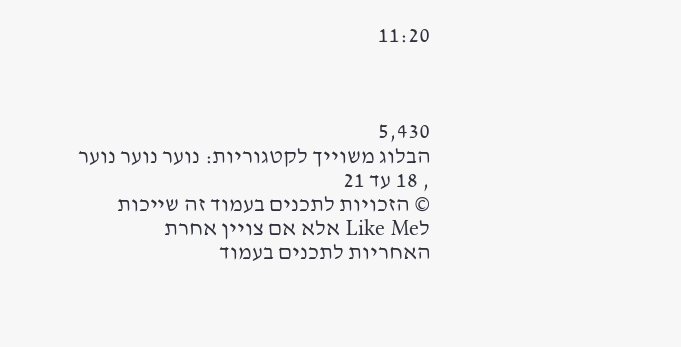11:20



5,430
הבלוג משוייך לקטגוריות: נוער נוער נוער , 18 עד 21
© הזכויות לתכנים בעמוד זה שייכות לLike Me אלא אם צויין אחרת
האחריות לתכנים בעמוד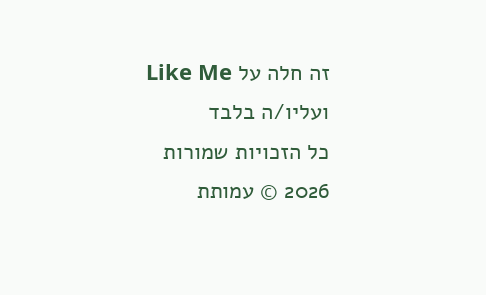זה חלה על Like Me ועליו/ה בלבד
כל הזכויות שמורות 2026 © עמותת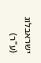ישראבלוג (ע"ר)